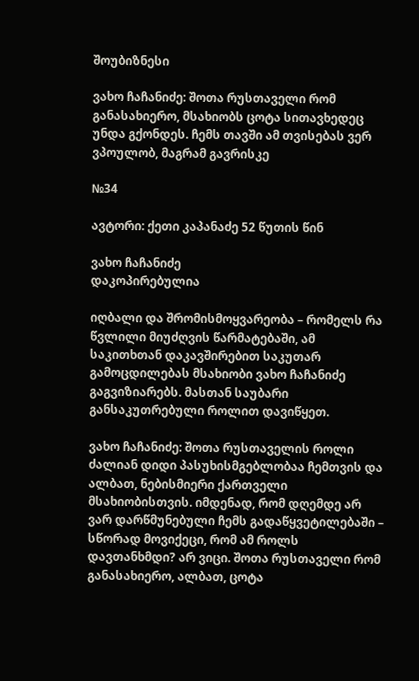შოუბიზნესი

ვახო ჩაჩანიძე: შოთა რუსთაველი რომ განასახიერო, მსახიობს ცოტა სითავხედეც უნდა გქონდეს. ჩემს თავში ამ თვისებას ვერ ვპოულობ, მაგრამ გავრისკე

№34

ავტორი: ქეთი კაპანაძე 52 წუთის წინ

ვახო ჩაჩანიძე
დაკოპირებულია

იღბალი და შრომისმოყვარეობა – რომელს რა წვლილი მიუძღვის წარმატებაში, ამ საკითხთან დაკავშირებით საკუთარ გამოცდილებას მსახიობი ვახო ჩაჩანიძე გაგვიზიარებს. მასთან საუბარი განსაკუთრებული როლით დავიწყეთ.

ვახო ჩაჩანიძე: შოთა რუსთაველის როლი ძალიან დიდი პასუხისმგებლობაა ჩემთვის და ალბათ, ნებისმიერი ქართველი მსახიობისთვის. იმდენად, რომ დღემდე არ ვარ დარწმუნებული ჩემს გადაწყვეტილებაში – სწორად მოვიქეცი, რომ ამ როლს დავთანხმდი? არ ვიცი. შოთა რუსთაველი რომ განასახიერო, ალბათ, ცოტა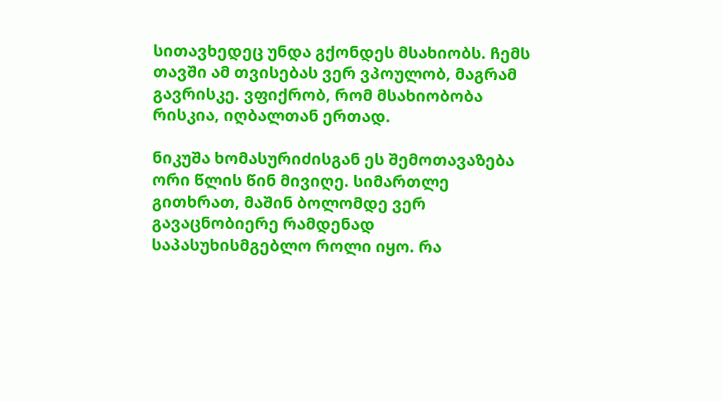სითავხედეც უნდა გქონდეს მსახიობს. ჩემს თავში ამ თვისებას ვერ ვპოულობ, მაგრამ გავრისკე. ვფიქრობ, რომ მსახიობობა რისკია, იღბალთან ერთად.

ნიკუშა ხომასურიძისგან ეს შემოთავაზება ორი წლის წინ მივიღე. სიმართლე გითხრათ, მაშინ ბოლომდე ვერ გავაცნობიერე რამდენად საპასუხისმგებლო როლი იყო. რა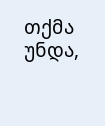თქმა უნდა,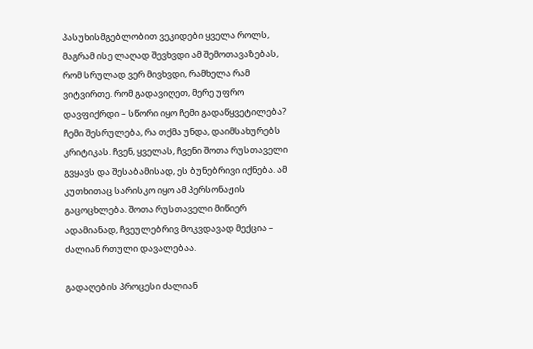პასუხისმგებლობით ვეკიდები ყველა როლს, მაგრამ ისე ლაღად შევხვდი ამ შემოთავაზებას, რომ სრულად ვერ მივხვდი, რამხელა რამ ვიტვირთე. რომ გადავიღეთ, მერე უფრო დავფიქრდი – სწორი იყო ჩემი გადაწყვეტილება? ჩემი შესრულება, რა თქმა უნდა, დაიმსახურებს კრიტიკას. ჩვენ, ყველას, ჩვენი შოთა რუსთაველი გვყავს და შესაბამისად, ეს ბუნებრივი იქნება. ამ კუთხითაც სარისკო იყო ამ პერსონაჟის გაცოცხლება. შოთა რუსთაველი მიწიერ ადამიანად, ჩვეულებრივ მოკვდავად მექცია – ძალიან რთული დავალებაა.

გადაღების პროცესი ძალიან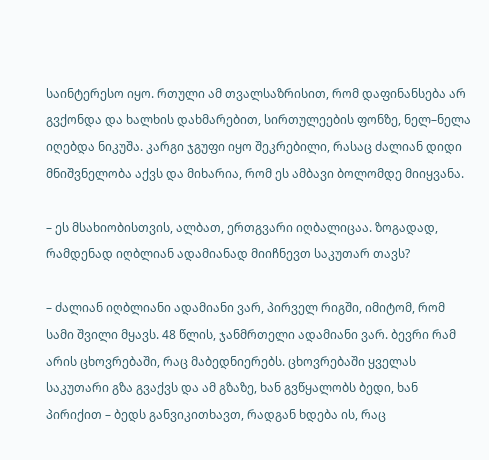საინტერესო იყო. რთული ამ თვალსაზრისით, რომ დაფინანსება არ გვქონდა და ხალხის დახმარებით, სირთულეების ფონზე, ნელ–ნელა იღებდა ნიკუშა. კარგი ჯგუფი იყო შეკრებილი, რასაც ძალიან დიდი მნიშვნელობა აქვს და მიხარია, რომ ეს ამბავი ბოლომდე მიიყვანა.

– ეს მსახიობისთვის, ალბათ, ერთგვარი იღბალიცაა. ზოგადად, რამდენად იღბლიან ადამიანად მიიჩნევთ საკუთარ თავს?

– ძალიან იღბლიანი ადამიანი ვარ, პირველ რიგში, იმიტომ, რომ სამი შვილი მყავს. 48 წლის, ჯანმრთელი ადამიანი ვარ. ბევრი რამ არის ცხოვრებაში, რაც მაბედნიერებს. ცხოვრებაში ყველას საკუთარი გზა გვაქვს და ამ გზაზე, ხან გვწყალობს ბედი, ხან პირიქით – ბედს განვიკითხავთ, რადგან ხდება ის, რაც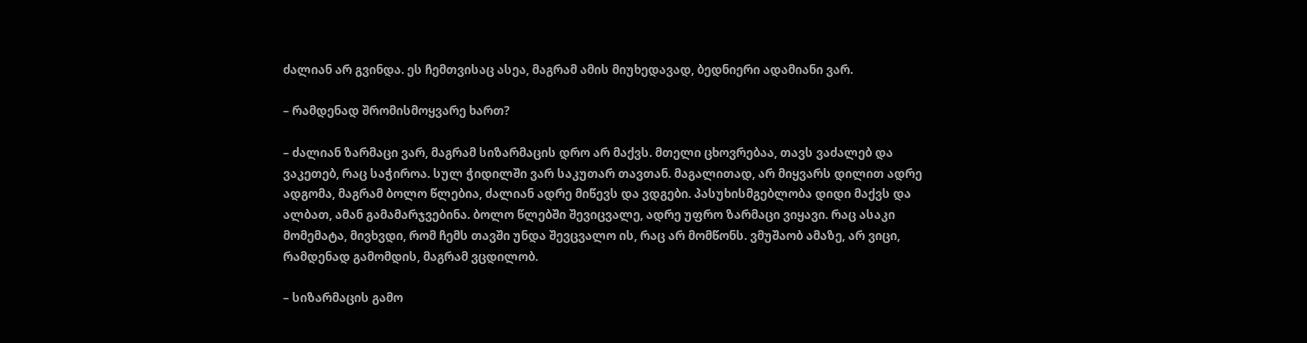ძალიან არ გვინდა. ეს ჩემთვისაც ასეა, მაგრამ ამის მიუხედავად, ბედნიერი ადამიანი ვარ.

– რამდენად შრომისმოყვარე ხართ?

– ძალიან ზარმაცი ვარ, მაგრამ სიზარმაცის დრო არ მაქვს. მთელი ცხოვრებაა, თავს ვაძალებ და ვაკეთებ, რაც საჭიროა. სულ ჭიდილში ვარ საკუთარ თავთან. მაგალითად, არ მიყვარს დილით ადრე ადგომა, მაგრამ ბოლო წლებია, ძალიან ადრე მიწევს და ვდგები. პასუხისმგებლობა დიდი მაქვს და ალბათ, ამან გამამარჯვებინა. ბოლო წლებში შევიცვალე, ადრე უფრო ზარმაცი ვიყავი. რაც ასაკი მომემატა, მივხვდი, რომ ჩემს თავში უნდა შევცვალო ის, რაც არ მომწონს. ვმუშაობ ამაზე, არ ვიცი, რამდენად გამომდის, მაგრამ ვცდილობ.

– სიზარმაცის გამო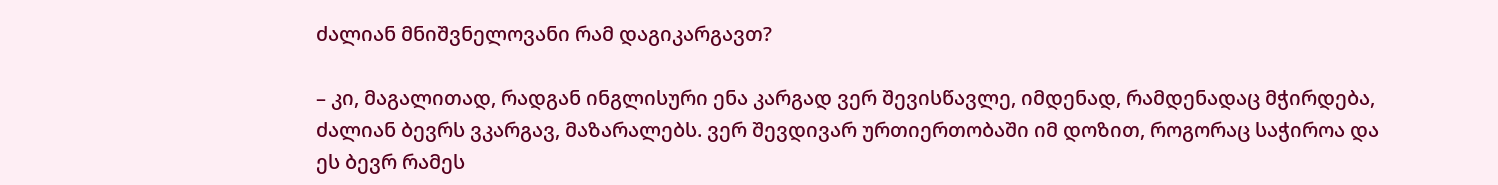ძალიან მნიშვნელოვანი რამ დაგიკარგავთ?

– კი, მაგალითად, რადგან ინგლისური ენა კარგად ვერ შევისწავლე, იმდენად, რამდენადაც მჭირდება, ძალიან ბევრს ვკარგავ, მაზარალებს. ვერ შევდივარ ურთიერთობაში იმ დოზით, როგორაც საჭიროა და ეს ბევრ რამეს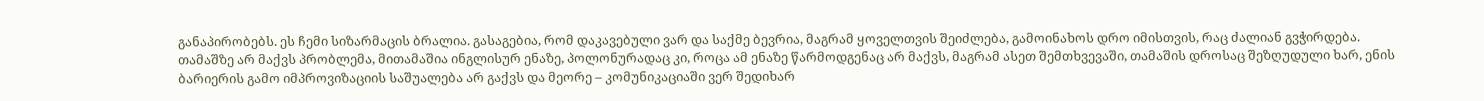განაპირობებს. ეს ჩემი სიზარმაცის ბრალია. გასაგებია, რომ დაკავებული ვარ და საქმე ბევრია, მაგრამ ყოველთვის შეიძლება, გამოინახოს დრო იმისთვის, რაც ძალიან გვჭირდება. თამაშზე არ მაქვს პრობლემა, მითამაშია ინგლისურ ენაზე, პოლონურადაც კი, როცა ამ ენაზე წარმოდგენაც არ მაქვს, მაგრამ ასეთ შემთხვევაში, თამაშის დროსაც შეზღუდული ხარ, ენის ბარიერის გამო იმპროვიზაციის საშუალება არ გაქვს და მეორე – კომუნიკაციაში ვერ შედიხარ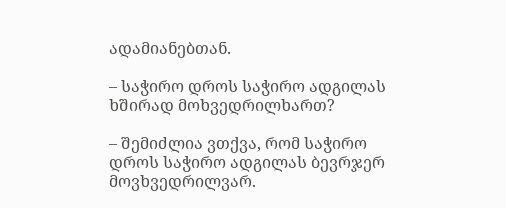ადამიანებთან.

– საჭირო დროს საჭირო ადგილას ხშირად მოხვედრილხართ?

– შემიძლია ვთქვა, რომ საჭირო დროს საჭირო ადგილას ბევრჯერ მოვხვედრილვარ.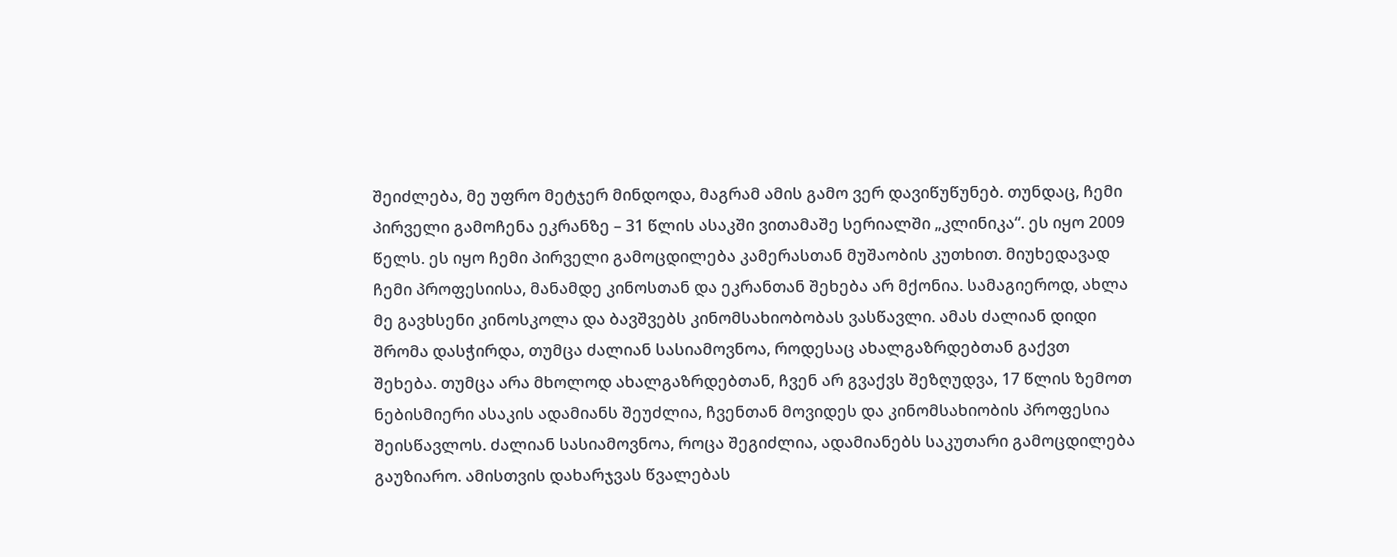შეიძლება, მე უფრო მეტჯერ მინდოდა, მაგრამ ამის გამო ვერ დავიწუწუნებ. თუნდაც, ჩემი პირველი გამოჩენა ეკრანზე – 31 წლის ასაკში ვითამაშე სერიალში „კლინიკა“. ეს იყო 2009 წელს. ეს იყო ჩემი პირველი გამოცდილება კამერასთან მუშაობის კუთხით. მიუხედავად ჩემი პროფესიისა, მანამდე კინოსთან და ეკრანთან შეხება არ მქონია. სამაგიეროდ, ახლა მე გავხსენი კინოსკოლა და ბავშვებს კინომსახიობობას ვასწავლი. ამას ძალიან დიდი შრომა დასჭირდა, თუმცა ძალიან სასიამოვნოა, როდესაც ახალგაზრდებთან გაქვთ შეხება. თუმცა არა მხოლოდ ახალგაზრდებთან, ჩვენ არ გვაქვს შეზღუდვა, 17 წლის ზემოთ ნებისმიერი ასაკის ადამიანს შეუძლია, ჩვენთან მოვიდეს და კინომსახიობის პროფესია შეისწავლოს. ძალიან სასიამოვნოა, როცა შეგიძლია, ადამიანებს საკუთარი გამოცდილება გაუზიარო. ამისთვის დახარჯვას წვალებას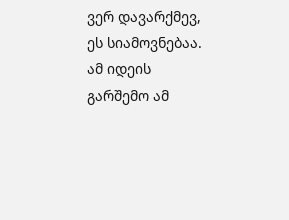ვერ დავარქმევ, ეს სიამოვნებაა. ამ იდეის გარშემო ამ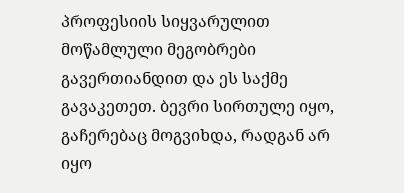პროფესიის სიყვარულით მოწამლული მეგობრები გავერთიანდით და ეს საქმე გავაკეთეთ. ბევრი სირთულე იყო, გაჩერებაც მოგვიხდა, რადგან არ იყო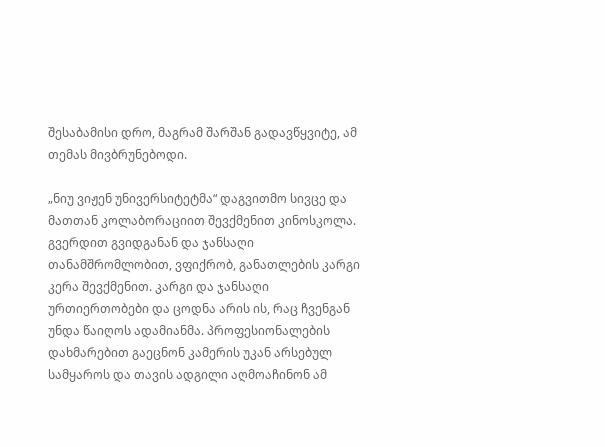შესაბამისი დრო, მაგრამ შარშან გადავწყვიტე, ამ თემას მივბრუნებოდი.

„ნიუ ვიჟენ უნივერსიტეტმა“ დაგვითმო სივცე და მათთან კოლაბორაციით შევქმენით კინოსკოლა. გვერდით გვიდგანან და ჯანსაღი თანამშრომლობით, ვფიქრობ, განათლების კარგი კერა შევქმენით. კარგი და ჯანსაღი ურთიერთობები და ცოდნა არის ის, რაც ჩვენგან უნდა წაიღოს ადამიანმა. პროფესიონალების დახმარებით გაეცნონ კამერის უკან არსებულ სამყაროს და თავის ადგილი აღმოაჩინონ ამ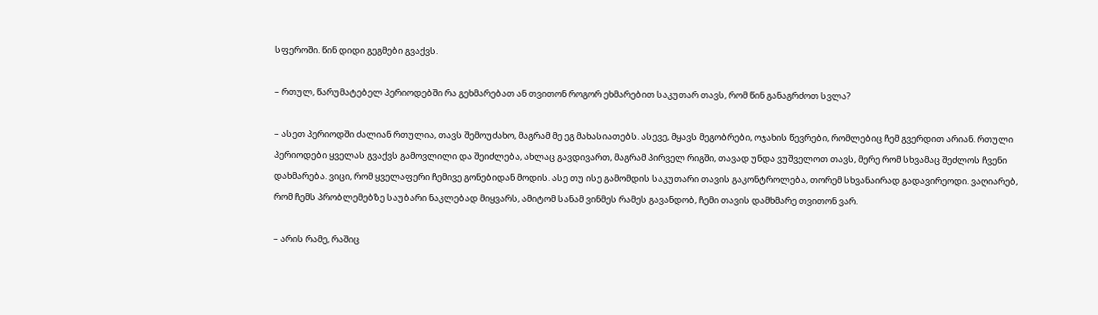სფეროში. წინ დიდი გეგმები გვაქვს.

– რთულ, წარუმატებელ პერიოდებში რა გეხმარებათ ან თვითონ როგორ ეხმარებით საკუთარ თავს, რომ წინ განაგრძოთ სვლა?

– ასეთ პერიოდში ძალიან რთულია, თავს შემოუძახო, მაგრამ მე ეგ მახასიათებს. ასევე, მყავს მეგობრები, ოჯახის წევრები, რომლებიც ჩემ გვერდით არიან. რთული პერიოდები ყველას გვაქვს გამოვლილი და შეიძლება, ახლაც გავდივართ, მაგრამ პირველ რიგში, თავად უნდა ვუშველოთ თავს, მერე რომ სხვამაც შეძლოს ჩვენი დახმარება. ვიცი, რომ ყველაფერი ჩემივე გონებიდან მოდის. ასე თუ ისე გამომდის საკუთარი თავის გაკონტროლება, თორემ სხვანაირად გადავირეოდი. ვაღიარებ, რომ ჩემს პრობლემებზე საუბარი ნაკლებად მიყვარს, ამიტომ სანამ ვინმეს რამეს გავანდობ, ჩემი თავის დამხმარე თვითონ ვარ.

– არის რამე, რაშიც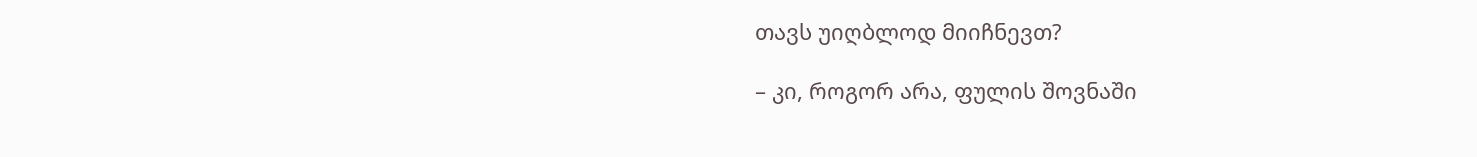თავს უიღბლოდ მიიჩნევთ?

– კი, როგორ არა, ფულის შოვნაში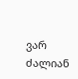ვარ ძალიან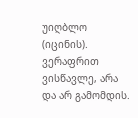უიღბლო (იცინის). ვერაფრით ვისწავლე, არა და არ გამომდის.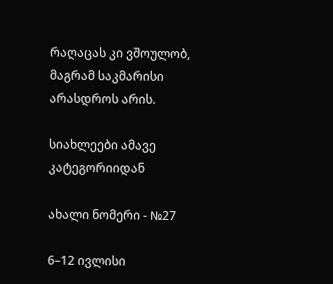რაღაცას კი ვშოულობ, მაგრამ საკმარისი არასდროს არის.

სიახლეები ამავე კატეგორიიდან

ახალი ნომერი - №27

6–12 ივლისი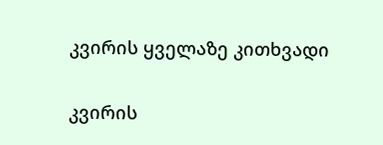კვირის ყველაზე კითხვადი

კვირის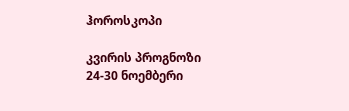ჰოროსკოპი

კვირის პროგნოზი  24-30 ნოემბერი